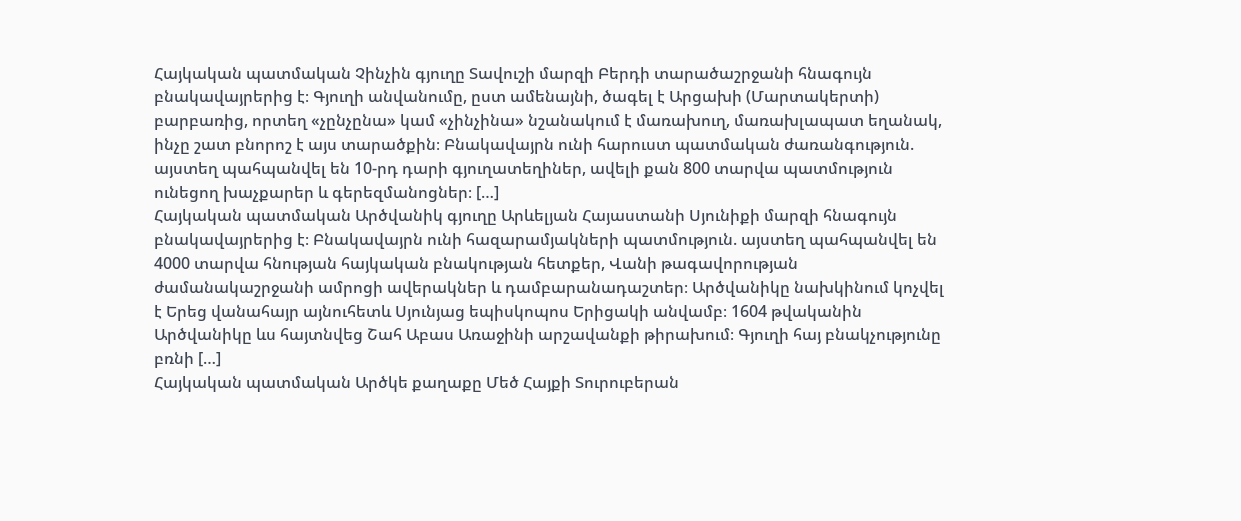Հայկական պատմական Չինչին գյուղը Տավուշի մարզի Բերդի տարածաշրջանի հնագույն բնակավայրերից է։ Գյուղի անվանումը, ըստ ամենայնի, ծագել է Արցախի (Մարտակերտի) բարբառից, որտեղ «չընչընա» կամ «չինչինա» նշանակում է մառախուղ, մառախլապատ եղանակ, ինչը շատ բնորոշ է այս տարածքին։ Բնակավայրն ունի հարուստ պատմական ժառանգություն. այստեղ պահպանվել են 10-րդ դարի գյուղատեղիներ, ավելի քան 800 տարվա պատմություն ունեցող խաչքարեր և գերեզմանոցներ։ […]
Հայկական պատմական Արծվանիկ գյուղը Արևելյան Հայաստանի Սյունիքի մարզի հնագույն բնակավայրերից է։ Բնակավայրն ունի հազարամյակների պատմություն. այստեղ պահպանվել են 4000 տարվա հնության հայկական բնակության հետքեր, Վանի թագավորության ժամանակաշրջանի ամրոցի ավերակներ և դամբարանադաշտեր։ Արծվանիկը նախկինում կոչվել է Երեց վանահայր այնուհետև Սյունյաց եպիսկոպոս Երիցակի անվամբ։ 1604 թվականին Արծվանիկը ևս հայտնվեց Շահ Աբաս Առաջինի արշավանքի թիրախում։ Գյուղի հայ բնակչությունը բռնի […]
Հայկական պատմական Արծկե քաղաքը Մեծ Հայքի Տուրուբերան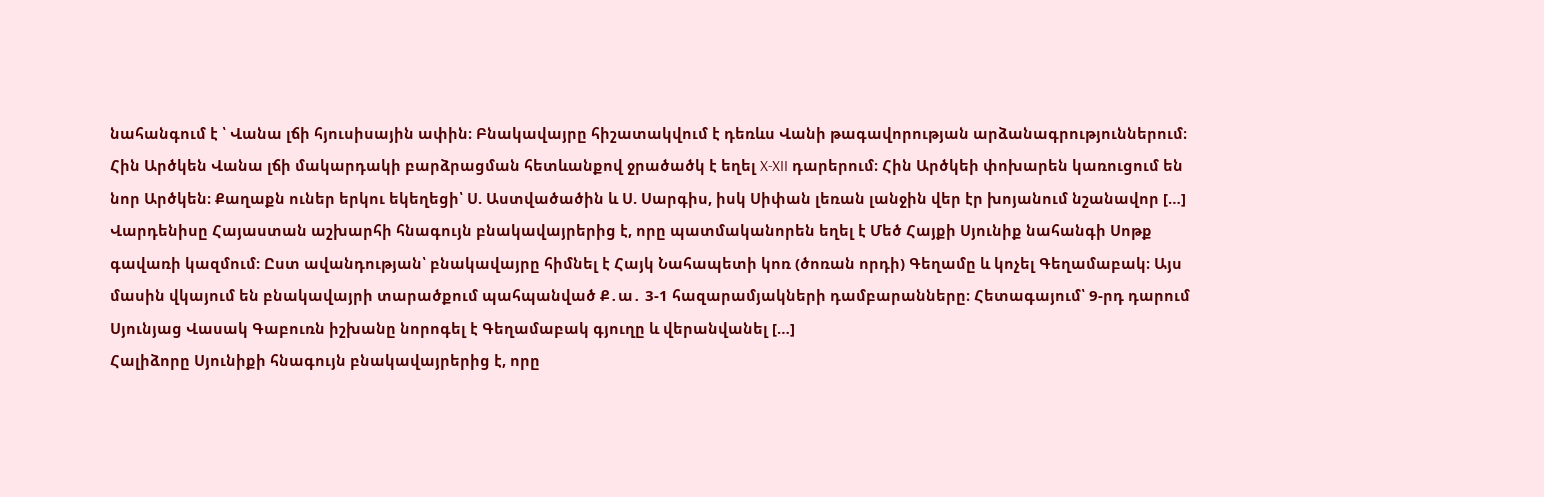նահանգում է ՝ Վանա լճի հյուսիսային ափին։ Բնակավայրը հիշատակվում է դեռևս Վանի թագավորության արձանագրություններում։ Հին Արծկեն Վանա լճի մակարդակի բարձրացման հետևանքով ջրածածկ է եղել X-XII դարերում։ Հին Արծկեի փոխարեն կառուցում են նոր Արծկեն։ Քաղաքն ուներ երկու եկեղեցի՝ Ս. Աստվածածին և Ս. Սարգիս, իսկ Սիփան լեռան լանջին վեր էր խոյանում նշանավոր […]
Վարդենիսը Հայաստան աշխարհի հնագույն բնակավայրերից է, որը պատմականորեն եղել է Մեծ Հայքի Սյունիք նահանգի Սոթք գավառի կազմում: Ըստ ավանդության՝ բնակավայրը հիմնել է Հայկ Նահապետի կոռ (ծոռան որդի) Գեղամը և կոչել Գեղամաբակ։ Այս մասին վկայում են բնակավայրի տարածքում պահպանված Ք․ա․ 3-1 հազարամյակների դամբարանները։ Հետագայում՝ 9-րդ դարում Սյունյաց Վասակ Գաբուռն իշխանը նորոգել է Գեղամաբակ գյուղը և վերանվանել […]
Հալիձորը Սյունիքի հնագույն բնակավայրերից է, որը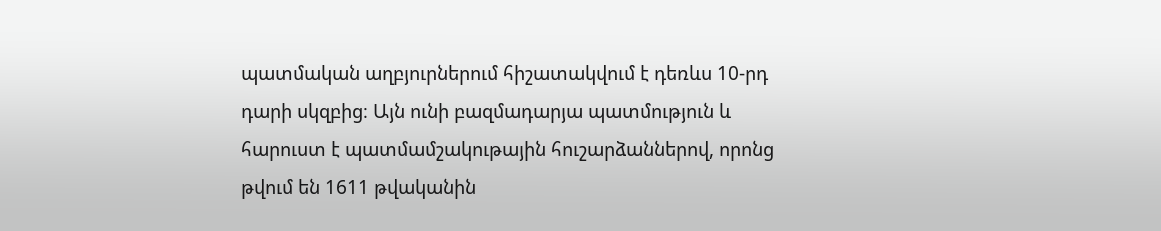պատմական աղբյուրներում հիշատակվում է դեռևս 10-րդ դարի սկզբից։ Այն ունի բազմադարյա պատմություն և հարուստ է պատմամշակութային հուշարձաններով, որոնց թվում են 1611 թվականին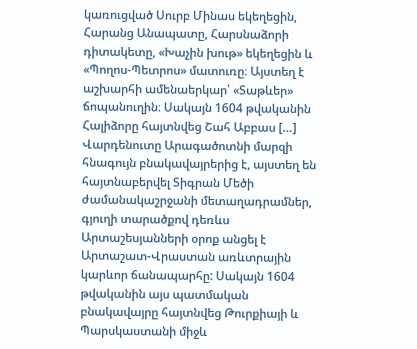կառուցված Սուրբ Մինաս եկեղեցին, Հարանց Անապատը, Հարսնաձորի դիտակետը, «Խաչին խութ» եկեղեցին և «Պողոս-Պետրոս» մատուռը։ Այստեղ է աշխարհի ամենաերկար՝ «Տաթևեր» ճոպանուղին։ Սակայն 1604 թվականին Հալիձորը հայտնվեց Շահ Աբբաս […]
Վարդենուտը Արագածոտնի մարզի հնագույն բնակավայրերից է, այստեղ են հայտնաբերվել Տիգրան Մեծի ժամանակաշրջանի մետաղադրամներ, գյուղի տարածքով դեռևս Արտաշեսյանների օրոք անցել է Արտաշատ-Վրաստան առևտրային կարևոր ճանապարհը: Սակայն 1604 թվականին այս պատմական բնակավայրը հայտնվեց Թուրքիայի և Պարսկաստանի միջև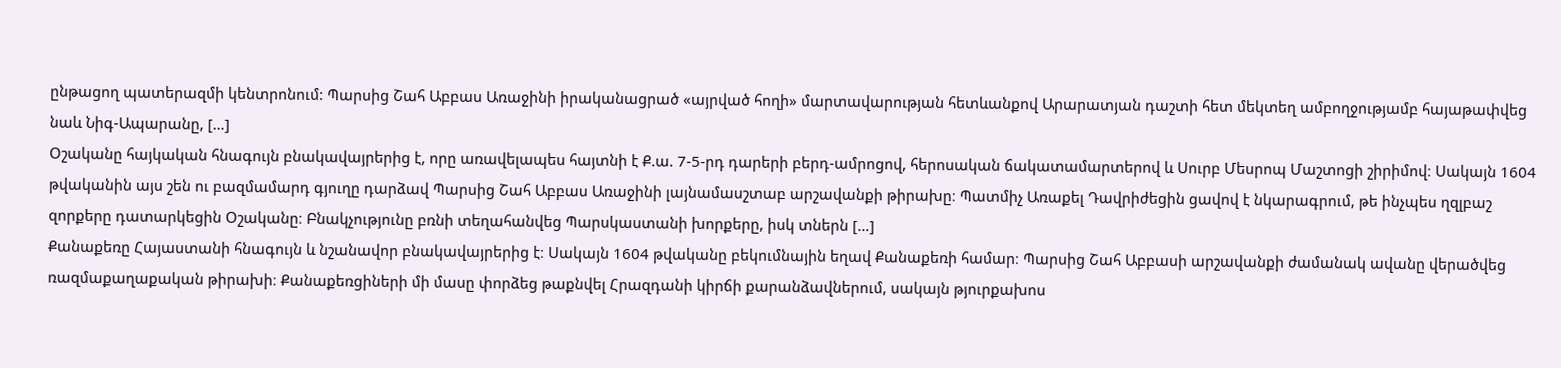ընթացող պատերազմի կենտրոնում: Պարսից Շահ Աբբաս Առաջինի իրականացրած «այրված հողի» մարտավարության հետևանքով Արարատյան դաշտի հետ մեկտեղ ամբողջությամբ հայաթափվեց նաև Նիգ-Ապարանը, […]
Օշականը հայկական հնագույն բնակավայրերից է, որը առավելապես հայտնի է Ք.ա. 7-5-րդ դարերի բերդ-ամրոցով, հերոսական ճակատամարտերով և Սուրբ Մեսրոպ Մաշտոցի շիրիմով։ Սակայն 1604 թվականին այս շեն ու բազմամարդ գյուղը դարձավ Պարսից Շահ Աբբաս Առաջինի լայնամասշտաբ արշավանքի թիրախը։ Պատմիչ Առաքել Դավրիժեցին ցավով է նկարագրում, թե ինչպես ղզլբաշ զորքերը դատարկեցին Օշականը։ Բնակչությունը բռնի տեղահանվեց Պարսկաստանի խորքերը, իսկ տներն […]
Քանաքեռը Հայաստանի հնագույն և նշանավոր բնակավայրերից է։ Սակայն 1604 թվականը բեկումնային եղավ Քանաքեռի համար։ Պարսից Շահ Աբբասի արշավանքի ժամանակ ավանը վերածվեց ռազմաքաղաքական թիրախի։ Քանաքեռցիների մի մասը փորձեց թաքնվել Հրազդանի կիրճի քարանձավներում, սակայն թյուրքախոս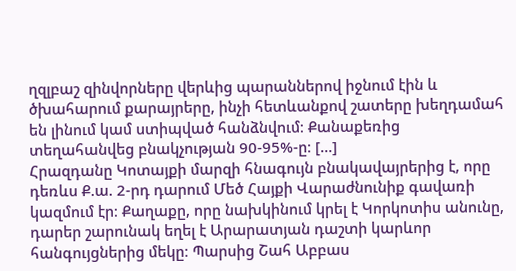ղզլբաշ զինվորները վերևից պարաններով իջնում էին և ծխահարում քարայրերը, ինչի հետևանքով շատերը խեղդամահ են լինում կամ ստիպված հանձնվում։ Քանաքեռից տեղահանվեց բնակչության 90-95%-ը։ […]
Հրազդանը Կոտայքի մարզի հնագույն բնակավայրերից է, որը դեռևս Ք.ա. 2-րդ դարում Մեծ Հայքի Վարաժնունիք գավառի կազմում էր։ Քաղաքը, որը նախկինում կրել է Կորկոտիս անունը, դարեր շարունակ եղել է Արարատյան դաշտի կարևոր հանգույցներից մեկը։ Պարսից Շահ Աբբաս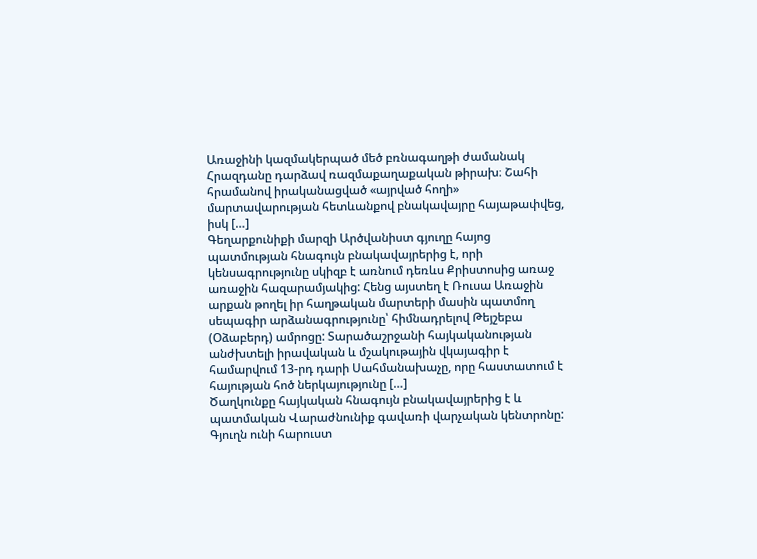Առաջինի կազմակերպած մեծ բռնագաղթի ժամանակ Հրազդանը դարձավ ռազմաքաղաքական թիրախ։ Շահի հրամանով իրականացված «այրված հողի» մարտավարության հետևանքով բնակավայրը հայաթափվեց, իսկ […]
Գեղարքունիքի մարզի Արծվանիստ գյուղը հայոց պատմության հնագույն բնակավայրերից է, որի կենսագրությունը սկիզբ է առնում դեռևս Քրիստոսից առաջ առաջին հազարամյակից: Հենց այստեղ է Ռուսա Առաջին արքան թողել իր հաղթական մարտերի մասին պատմող սեպագիր արձանագրությունը՝ հիմնադրելով Թեյշեբա (Օձաբերդ) ամրոցը: Տարածաշրջանի հայկականության անժխտելի իրավական և մշակութային վկայագիր է համարվում 13-րդ դարի Սահմանախաչը, որը հաստատում է հայության հոծ ներկայությունը […]
Ծաղկունքը հայկական հնագույն բնակավայրերից է և պատմական Վարաժնունիք գավառի վարչական կենտրոնը: Գյուղն ունի հարուստ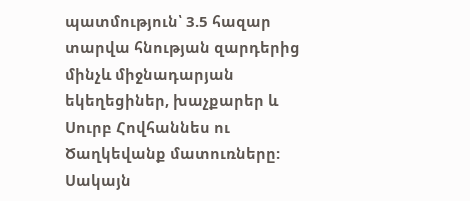պատմություն՝ 3.5 հազար տարվա հնության զարդերից մինչև միջնադարյան եկեղեցիներ, խաչքարեր և Սուրբ Հովհաննես ու Ծաղկեվանք մատուռները: Սակայն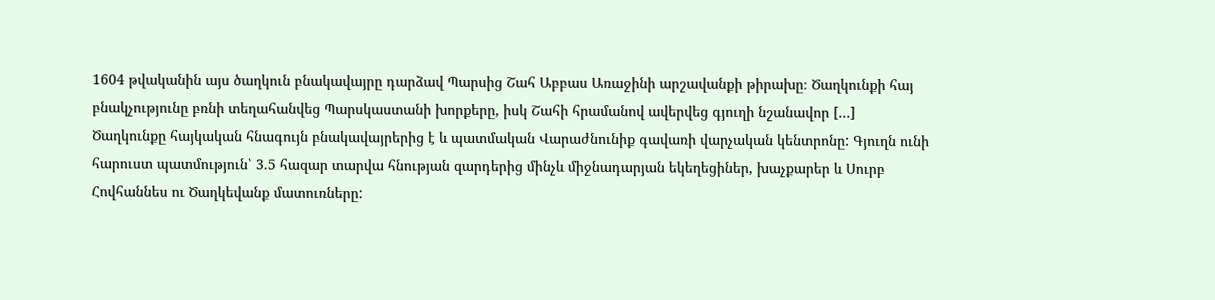1604 թվականին այս ծաղկուն բնակավայրը դարձավ Պարսից Շահ Աբբաս Առաջինի արշավանքի թիրախը։ Ծաղկունքի հայ բնակչությունը բռնի տեղահանվեց Պարսկաստանի խորքերը, իսկ Շահի հրամանով ավերվեց գյուղի նշանավոր […]
Ծաղկունքը հայկական հնագույն բնակավայրերից է և պատմական Վարաժնունիք գավառի վարչական կենտրոնը: Գյուղն ունի հարուստ պատմություն՝ 3.5 հազար տարվա հնության զարդերից մինչև միջնադարյան եկեղեցիներ, խաչքարեր և Սուրբ Հովհաննես ու Ծաղկեվանք մատուռները: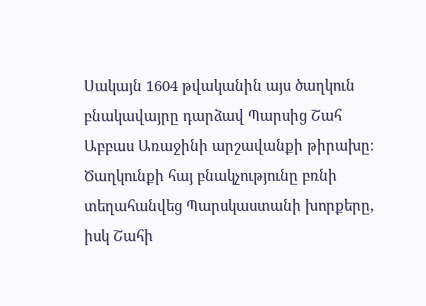Սակայն 1604 թվականին այս ծաղկուն բնակավայրը դարձավ Պարսից Շահ Աբբաս Առաջինի արշավանքի թիրախը։ Ծաղկունքի հայ բնակչությունը բռնի տեղահանվեց Պարսկաստանի խորքերը, իսկ Շահի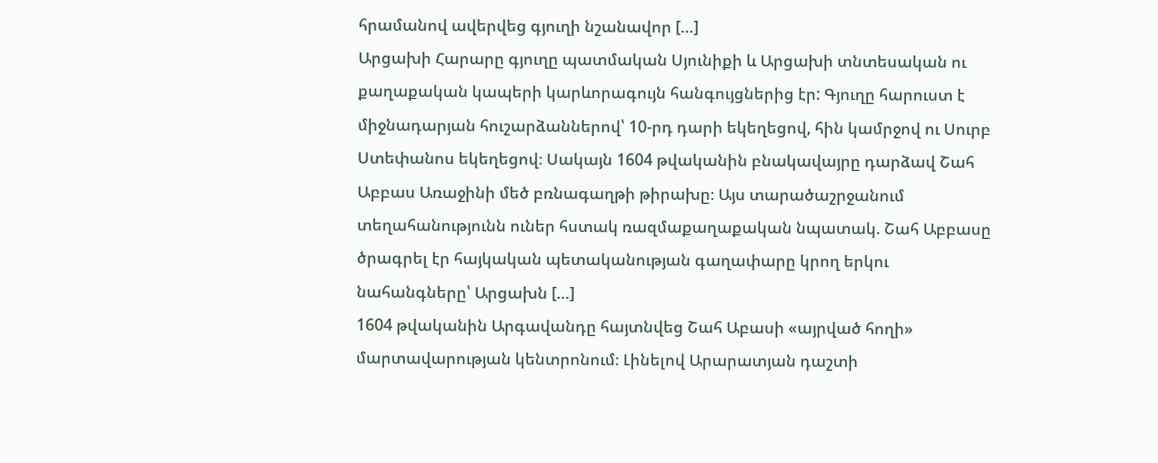հրամանով ավերվեց գյուղի նշանավոր […]
Արցախի Հարարը գյուղը պատմական Սյունիքի և Արցախի տնտեսական ու քաղաքական կապերի կարևորագույն հանգույցներից էր: Գյուղը հարուստ է միջնադարյան հուշարձաններով՝ 10-րդ դարի եկեղեցով, հին կամրջով ու Սուրբ Ստեփանոս եկեղեցով։ Սակայն 1604 թվականին բնակավայրը դարձավ Շահ Աբբաս Առաջինի մեծ բռնագաղթի թիրախը։ Այս տարածաշրջանում տեղահանությունն ուներ հստակ ռազմաքաղաքական նպատակ. Շահ Աբբասը ծրագրել էր հայկական պետականության գաղափարը կրող երկու նահանգները՝ Արցախն […]
1604 թվականին Արգավանդը հայտնվեց Շահ Աբասի «այրված հողի» մարտավարության կենտրոնում։ Լինելով Արարատյան դաշտի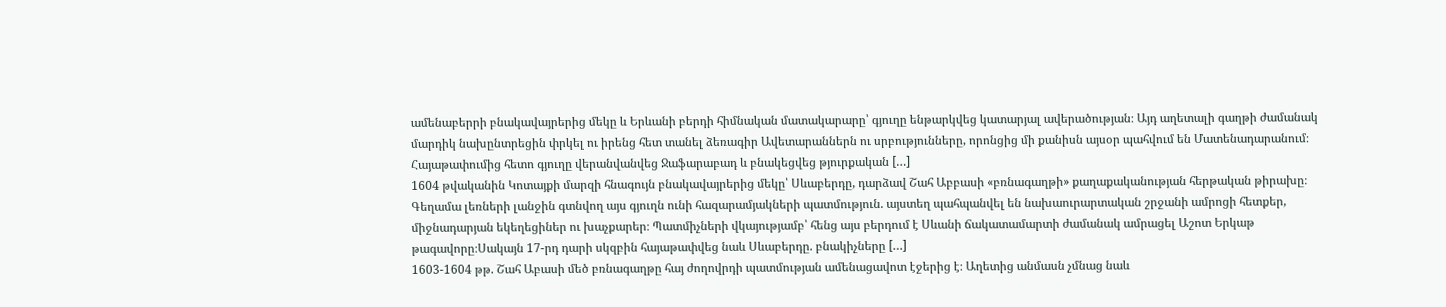ամենաբերրի բնակավայրերից մեկը և Երևանի բերդի հիմնական մատակարարը՝ գյուղը ենթարկվեց կատարյալ ավերածության։ Այդ աղետալի գաղթի ժամանակ մարդիկ նախընտրեցին փրկել ու իրենց հետ տանել ձեռագիր Ավետարաններն ու սրբությունները, որոնցից մի քանիսն այսօր պահվում են Մատենադարանում։ Հայաթափումից հետո գյուղը վերանվանվեց Ջաֆարաբադ և բնակեցվեց թյուրքական […]
1604 թվականին Կոտայքի մարզի հնագույն բնակավայրերից մեկը՝ Սևաբերդը, դարձավ Շահ Աբբասի «բռնագաղթի» քաղաքականության հերթական թիրախը։ Գեղամա լեռների լանջին գտնվող այս գյուղն ունի հազարամյակների պատմություն. այստեղ պահպանվել են նախաուրարտական շրջանի ամրոցի հետքեր, միջնադարյան եկեղեցիներ ու խաչքարեր։ Պատմիչների վկայությամբ՝ հենց այս բերդում է Սևանի ճակատամարտի ժամանակ ամրացել Աշոտ Երկաթ թագավորը։Սակայն 17-րդ դարի սկզբին հայաթափվեց նաև Սևաբերդը. բնակիչները […]
1603-1604 թթ. Շահ Աբասի մեծ բռնագաղթը հայ ժողովրդի պատմության ամենացավոտ էջերից է։ Աղետից անմասն չմնաց նաև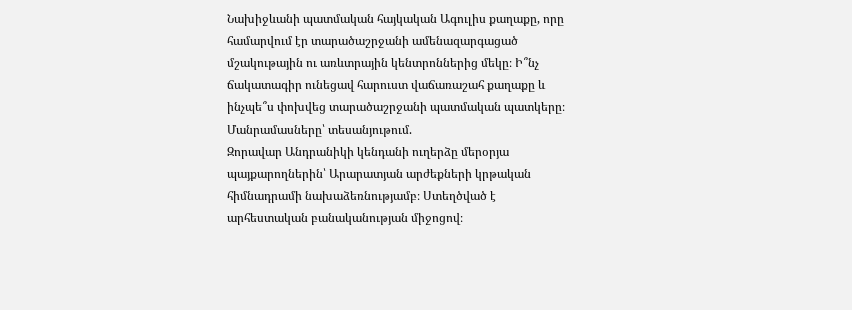Նախիջևանի պատմական հայկական Ագուլիս քաղաքը, որը համարվում էր տարածաշրջանի ամենազարգացած մշակութային ու առևտրային կենտրոններից մեկը։ Ի՞նչ ճակատագիր ունեցավ հարուստ վաճառաշահ քաղաքը և ինչպե՞ս փոխվեց տարածաշրջանի պատմական պատկերը։ Մանրամասները՝ տեսանյութում.
Զորավար Անդրանիկի կենդանի ուղերձը մերօրյա պայքարողներին՝ Արարատյան արժեքների կրթական հիմնադրամի նախաձեռնությամբ։ Ստեղծված է արհեստական բանականության միջոցով։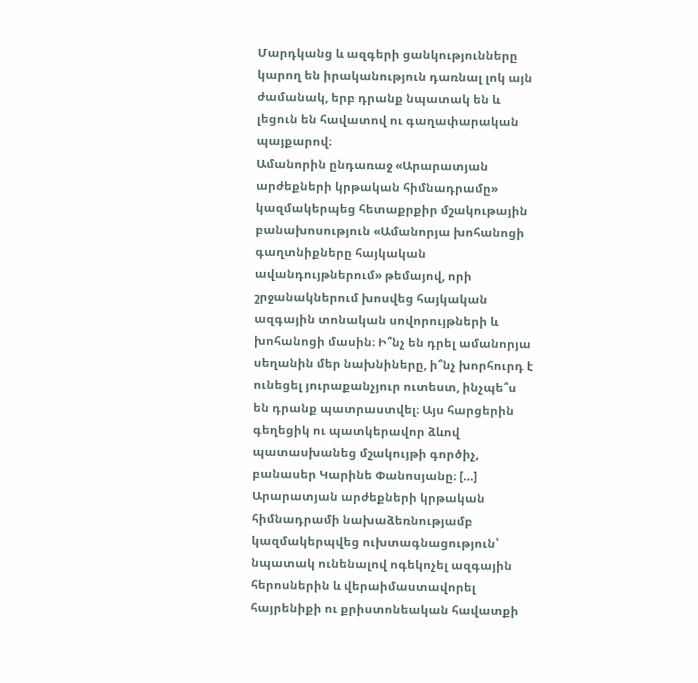Մարդկանց և ազգերի ցանկությունները կարող են իրականություն դառնալ լոկ այն ժամանակ, երբ դրանք նպատակ են և լեցուն են հավատով ու գաղափարական պայքարով։
Ամանորին ընդառաջ «Արարատյան արժեքների կրթական հիմնադրամը» կազմակերպեց հետաքրքիր մշակութային բանախոսություն «Ամանորյա խոհանոցի գաղտնիքները հայկական ավանդույթներում» թեմայով, որի շրջանակներում խոսվեց հայկական ազգային տոնական սովորույթների և խոհանոցի մասին։ Ի՞նչ են դրել ամանորյա սեղանին մեր նախնիները, ի՞նչ խորհուրդ է ունեցել յուրաքանչյուր ուտեստ, ինչպե՞ս են դրանք պատրաստվել։ Այս հարցերին գեղեցիկ ու պատկերավոր ձևով պատասխանեց մշակույթի գործիչ, բանասեր Կարինե Փանոսյանը։ […]
Արարատյան արժեքների կրթական հիմնադրամի նախաձեռնությամբ կազմակերպվեց ուխտագնացություն՝ նպատակ ունենալով ոգեկոչել ազգային հերոսներին և վերաիմաստավորել հայրենիքի ու քրիստոնեական հավատքի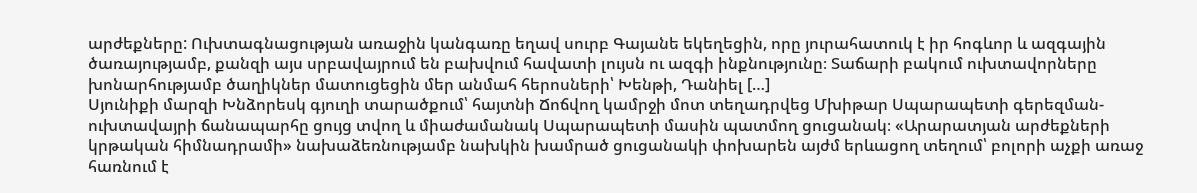արժեքները: Ուխտագնացության առաջին կանգառը եղավ սուրբ Գայանե եկեղեցին, որը յուրահատուկ է իր հոգևոր և ազգային ծառայությամբ, քանզի այս սրբավայրում են բախվում հավատի լույսն ու ազգի ինքնությունը։ Տաճարի բակում ուխտավորները խոնարհությամբ ծաղիկներ մատուցեցին մեր անմահ հերոսների՝ Խենթի, Դանիել […]
Սյունիքի մարզի Խնձորեսկ գյուղի տարածքում՝ հայտնի Ճոճվող կամրջի մոտ տեղադրվեց Մխիթար Սպարապետի գերեզման-ուխտավայրի ճանապարհը ցույց տվող և միաժամանակ Սպարապետի մասին պատմող ցուցանակ։ «Արարատյան արժեքների կրթական հիմնադրամի» նախաձեռնությամբ նախկին խամրած ցուցանակի փոխարեն այժմ երևացող տեղում՝ բոլորի աչքի առաջ հառնում է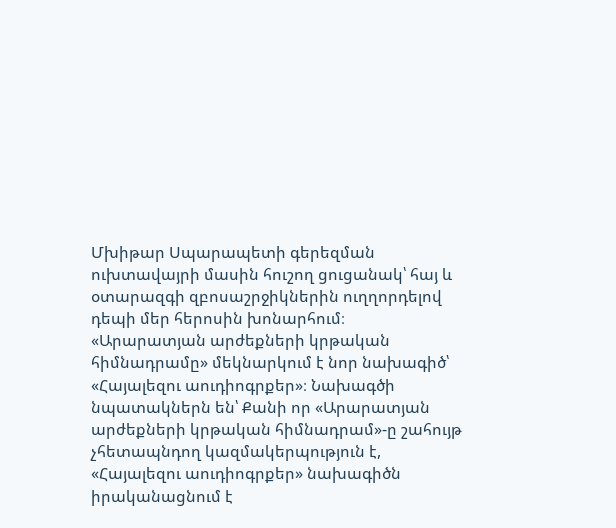Մխիթար Սպարապետի գերեզման ուխտավայրի մասին հուշող ցուցանակ՝ հայ և օտարազգի զբոսաշրջիկներին ուղղորդելով դեպի մեր հերոսին խոնարհում։
«Արարատյան արժեքների կրթական հիմնադրամը» մեկնարկում է նոր նախագիծ՝ «Հայալեզու աուդիոգրքեր»։ Նախագծի նպատակներն են՝ Քանի որ «Արարատյան արժեքների կրթական հիմնադրամ»-ը շահույթ չհետապնդող կազմակերպություն է, «Հայալեզու աուդիոգրքեր» նախագիծն իրականացնում է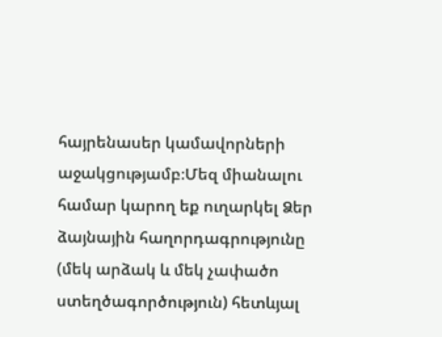հայրենասեր կամավորների աջակցությամբ։Մեզ միանալու համար կարող եք ուղարկել Ձեր ձայնային հաղորդագրությունը (մեկ արձակ և մեկ չափածո ստեղծագործություն) հետևյալ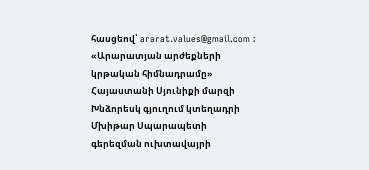հասցեով՝ ararat.values@gmail.com ։
«Արարատյան արժեքների կրթական հիմնադրամը» Հայաստանի Սյունիքի մարզի Խնձորեսկ գյուղում կտեղադրի Մխիթար Սպարապետի գերեզման ուխտավայրի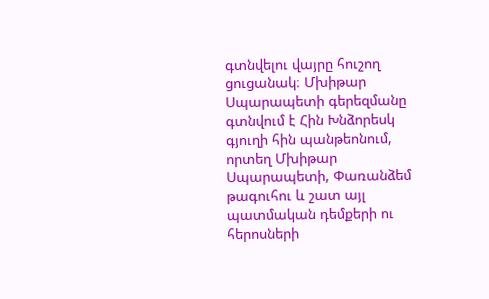գտնվելու վայրը հուշող ցուցանակ։ Մխիթար Սպարապետի գերեզմանը գտնվում է Հին Խնձորեսկ գյուղի հին պանթեոնում, որտեղ Մխիթար Սպարապետի, Փառանձեմ թագուհու և շատ այլ պատմական դեմքերի ու հերոսների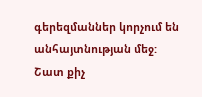գերեզմաններ կորչում են անհայտնության մեջ: Շատ քիչ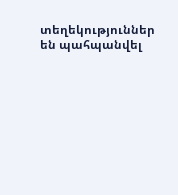տեղեկություններ են պահպանվել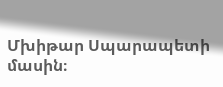Մխիթար Սպարապետի մասին։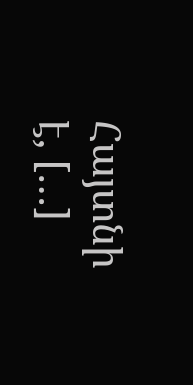Հայտնի է, […]